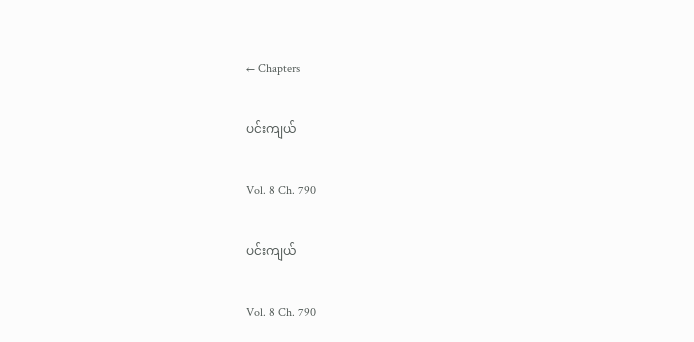← Chapters

ပင်းကျယ်

Vol. 8 Ch. 790

ပင်းကျယ်

Vol. 8 Ch. 790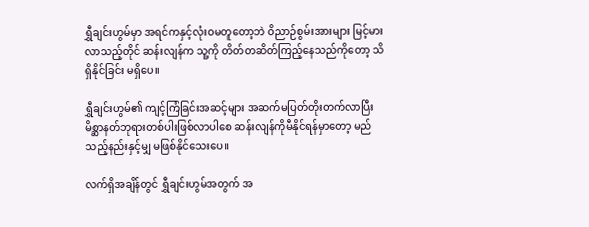ရွှီချင်းဟွမ်မှာ အရင်ကနှင့်လုံးဝမတူတော့ဘဲ ဝိညာဉ်စွမ်းအားများ မြင့်မားလာသည့်တိုင် ဆန်းလျန်က သူ့ကို တိတ်တဆိတ်ကြည့်နေသည်ကိုတော့ သိရှိနိုင်ခြင်း မရှိပေ။

ရွှီချင်းဟွမ်၏ ကျင့်ကြံခြင်းအဆင့်များ အဆက်မပြတ်တိုးတက်လာပြီး မိစ္ဆာနတ်ဘုရားတစ်ပါးဖြစ်လာပါစေ ဆန်းလျန်ကိုမီနိုင်ရန်မှာတော့ မည်သည့်နည်းနှင့်မျှ မဖြစ်နိုင်သေးပေ။

လက်ရှိအချိန်တွင် ရွှီချင်းဟွမ်အတွက် အ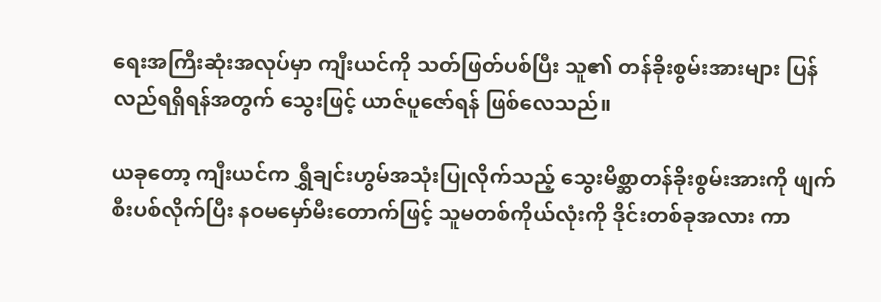ရေးအကြီးဆုံးအလုပ်မှာ ကျီးယင်ကို သတ်ဖြတ်ပစ်ပြီး သူ၏ တန်ခိုးစွမ်းအားများ ပြန်လည်ရရှိရန်အတွက် သွေးဖြင့် ယာဇ်ပူဇော်ရန် ဖြစ်လေသည်။

ယခုတော့ ကျီးယင်က ရွှီချင်းဟွမ်အသုံးပြုလိုက်သည့် သွေးမိစ္ဆာတန်ခိုးစွမ်းအားကို ဖျက်စီးပစ်လိုက်ပြီး နဝမမှော်မီးတောက်ဖြင့် သူမတစ်ကိုယ်လုံးကို ဒိုင်းတစ်ခုအလား ကာ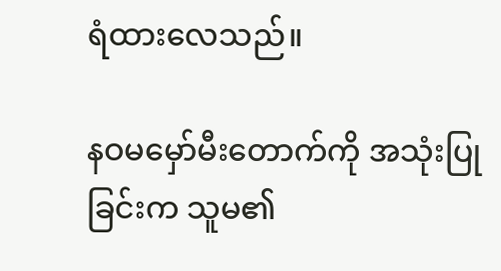ရံထားလေသည်။

နဝမမှော်မီးတောက်ကို အသုံးပြုခြင်းက သူမ၏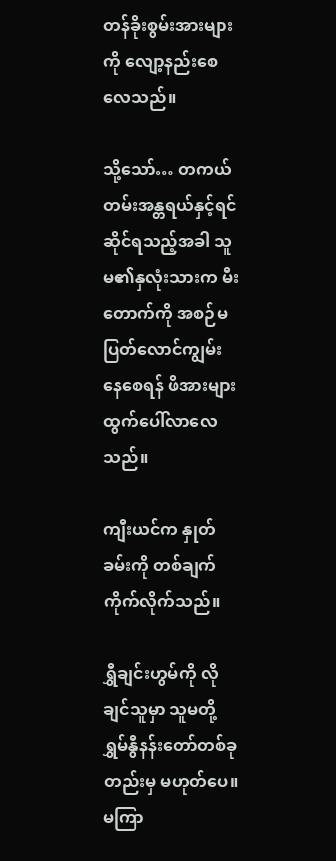တန်ခိုးစွမ်းအားများကို လျော့နည်းစေလေသည်။

သို့သော်… တကယ်တမ်းအန္တရယ်နှင့်ရင်ဆိုင်ရသည့်အခါ သူမ၏နှလုံးသားက မီးတောက်ကို အစဉ်မပြတ်လောင်ကျွမ်းနေစေရန် ဖိအားများထွက်ပေါ်လာလေသည်။

ကျီးယင်က နှုတ်ခမ်းကို တစ်ချက်ကိုက်လိုက်သည်။

ရွှီချင်းဟွမ်ကို လိုချင်သူမှာ သူမတို့ ရွှမ်နွီနန်းတော်တစ်ခုတည်းမှ မဟုတ်ပေ။ မကြာ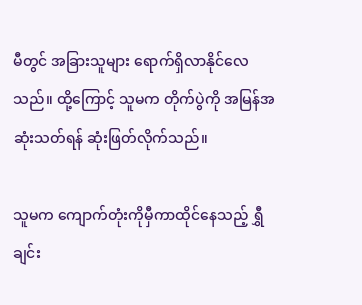မီတွင် အခြားသူများ ရောက်ရှိလာနိုင်လေသည်။ ထို့ကြောင့် သူမက တိုက်ပွဲကို အမြန်အဆုံးသတ်ရန် ဆုံးဖြတ်လိုက်သည်။

သူမက ကျောက်တုံးကိုမှီကာထိုင်နေသည့် ရွှီချင်း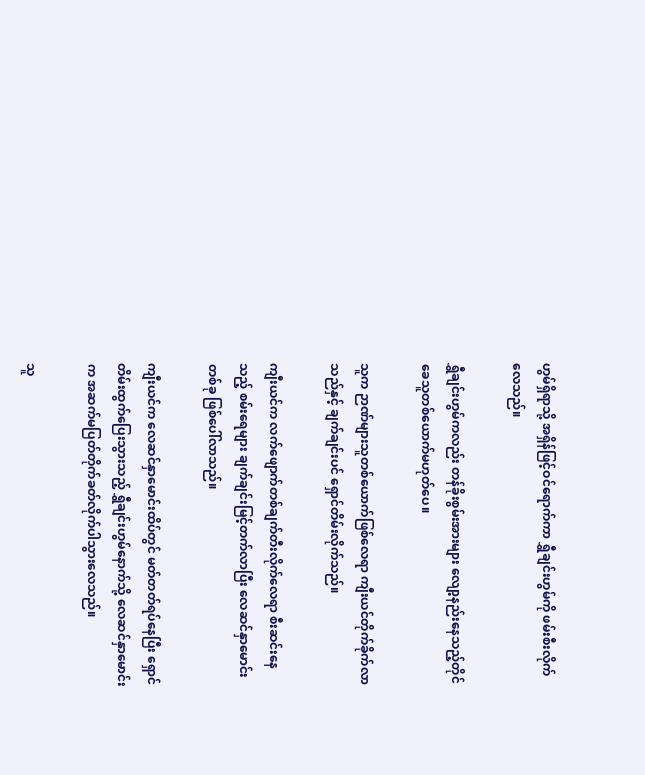ဟွမ်ရှိရာသို့ အရှိန်ဖြင့်ဝင်ရောက်ကာ ရွှီချင်းဟွမ်ကို ဖမ်းစီးလိုက်လေသည်။

ရွှီချင်းဟွမ်ကလည်း တန်ခိုးစွမ်းအားများ လျော့နည်းနေသည့်တိုင် ခေသူတစ်ယောက်မဟုတ်ပေ။

သူက ဉာဏ်များသူတစ်ယောက်ဖြစ်လေရာ ကျီးယင်တိုက်ခိုက်လာသည်နှင့် ချက်ချင်းပင် ရှောင်တိမ်းလိုက်သည်။

ကျီးယင်က လက်ဖျောက်တစ်ချက်တီးလိုက်လေရာ စီးဆင်းနေသည့် စမ်းရေများ ချက်ချင်းမြင့်တက်လာပြီး လေဆင်နှာမောင်းတစ်ခု ဖြစ်ပေါ်လာသည်။

ကျီးယင်က လေဆင်နှာမောင်းထိပ်တွင် မတ်တတ်ရပ်နေပြီး ရှောင်တိမ်းထွက်ပြေးသွားသည့် ရွှီချင်းဟွမ်နောက်သို့ လေဆင်နှာမောင်းက အဆက်မပြတ်တိုက်ခတ်လိုက်ပါသွားလေသည်။

သူ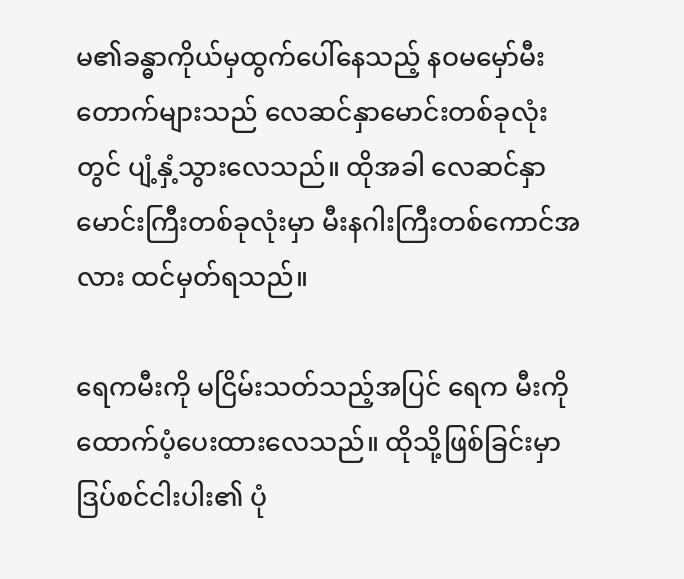မ၏ခန္ဓာကိုယ်မှထွက်ပေါ်နေသည့် နဝမမှော်မီးတောက်များသည် လေဆင်နှာမောင်းတစ်ခုလုံးတွင် ပျံ့နှံ့သွားလေသည်။ ထိုအခါ လေဆင်နှာမောင်းကြီးတစ်ခုလုံးမှာ မီးနဂါးကြီးတစ်ကောင်အလား ထင်မှတ်ရသည်။

ရေကမီးကို မငြိမ်းသတ်သည့်အပြင် ရေက မီးကို ထောက်ပံ့ပေးထားလေသည်။ ထိုသို့ဖြစ်ခြင်းမှာ ဒြပ်စင်ငါးပါး၏ ပုံ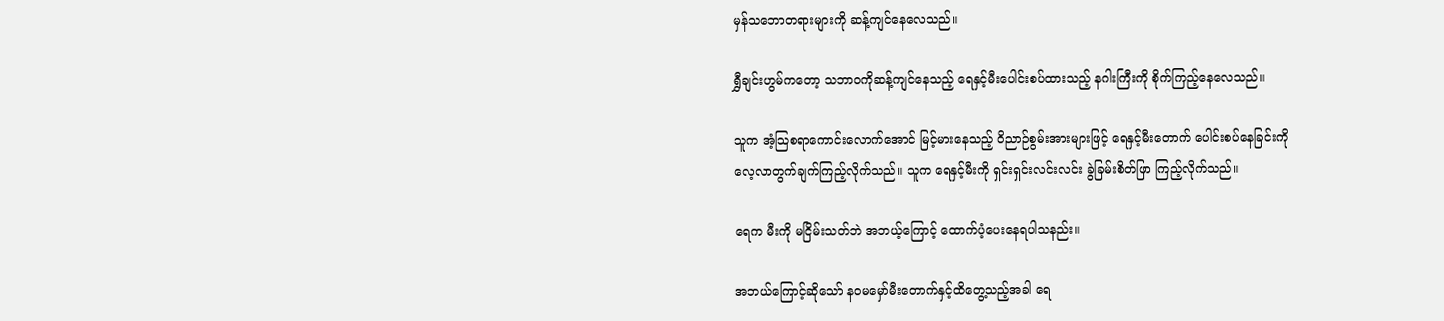မှန်သဘောတရားများကို ဆန့်ကျင်နေလေသည်။

ရွှီချင်းဟွမ်ကတော့ သဘာဝကိုဆန့်ကျင်နေသည့် ရေနှင့်မီးပေါင်းစပ်ထားသည့် နဂါးကြီးကို စိုက်ကြည့်နေလေသည်။

သူက အံ့သြစရာကောင်းလောက်အောင် မြင့်မားနေသည့် ဝိညာဉ်စွမ်းအားများဖြင့် ရေနှင့်မီးတောက် ပေါင်းစပ်နေခြင်းကို လေ့လာတွက်ချက်ကြည့်လိုက်သည်။ သူက ရေနှင့်မီးကို ရှင်းရှင်းလင်းလင်း ခွဲခြမ်းစိတ်ဖြာ ကြည့်လိုက်သည်။

ရေက မီးကို မငြိမ်းသတ်ဘဲ အဘယ့်ကြောင့် ထောက်ပံ့ပေးနေရပါသနည်း။

အဘယ်ကြောင့်ဆိုသော် နဝမမှော်မီးတောက်နှင့်ထိတွေ့သည့်အခါ ရေ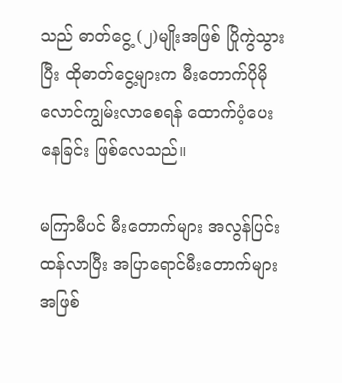သည် ဓာတ်ငွေ့ (၂)မျိုးအဖြစ် ပြိုကွဲသွားပြီး ထိုဓာတ်ငွေ့များက မီးတောက်ပိုမိုလောင်ကျွမ်းလာစေရန် ထောက်ပံ့ပေးနေခြင်း ဖြစ်လေသည်။

မကြာမီပင် မီးတောက်များ အလွန်ပြင်းထန်လာပြီး အပြာရောင်မီးတောက်များအဖြစ်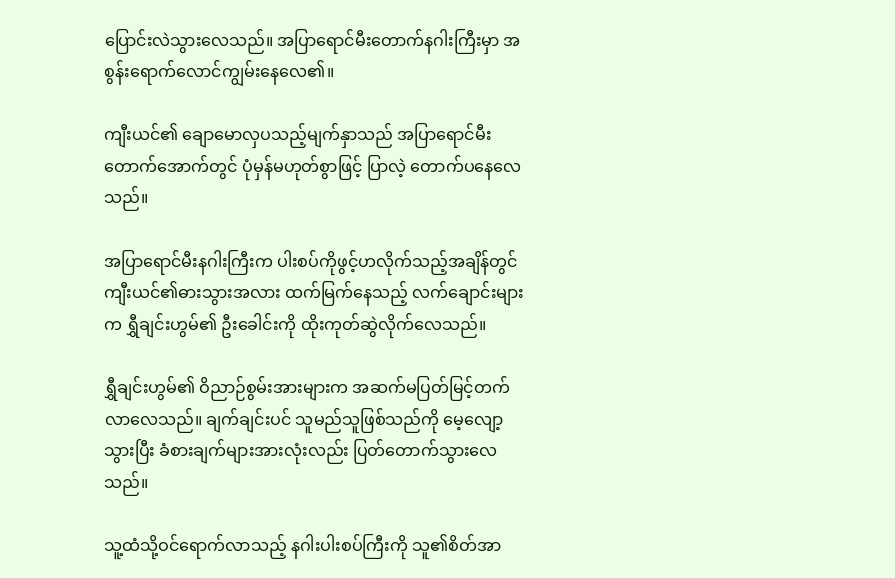ပြောင်းလဲသွားလေသည်။ အပြာရောင်မီးတောက်နဂါးကြီးမှာ အစွန်းရောက်လောင်ကျွမ်းနေလေ၏။

ကျီးယင်၏ ချောမောလှပသည့်မျက်နှာသည် အပြာရောင်မီးတောက်အောက်တွင် ပုံမှန်မဟုတ်စွာဖြင့် ပြာလဲ့ တောက်ပနေလေသည်။

အပြာရောင်မီးနဂါးကြီးက ပါးစပ်ကိုဖွင့်ဟလိုက်သည့်အချိန်တွင် ကျီးယင်၏ဓားသွားအလား ထက်မြက်နေသည့် လက်ချောင်းများက ရွှီချင်းဟွမ်၏ ဦးခေါင်းကို ထိုးကုတ်ဆွဲလိုက်လေသည်။

ရွှီချင်းဟွမ်၏ ဝိညာဉ်စွမ်းအားများက အဆက်မပြတ်မြင့်တက်လာလေသည်။ ချက်ချင်းပင် သူမည်သူဖြစ်သည်ကို မေ့လျော့သွားပြီး ခံစားချက်များအားလုံးလည်း ပြတ်တောက်သွားလေသည်။

သူ့ထံသို့ဝင်ရောက်လာသည့် နဂါးပါးစပ်ကြီးကို သူ၏စိတ်အာ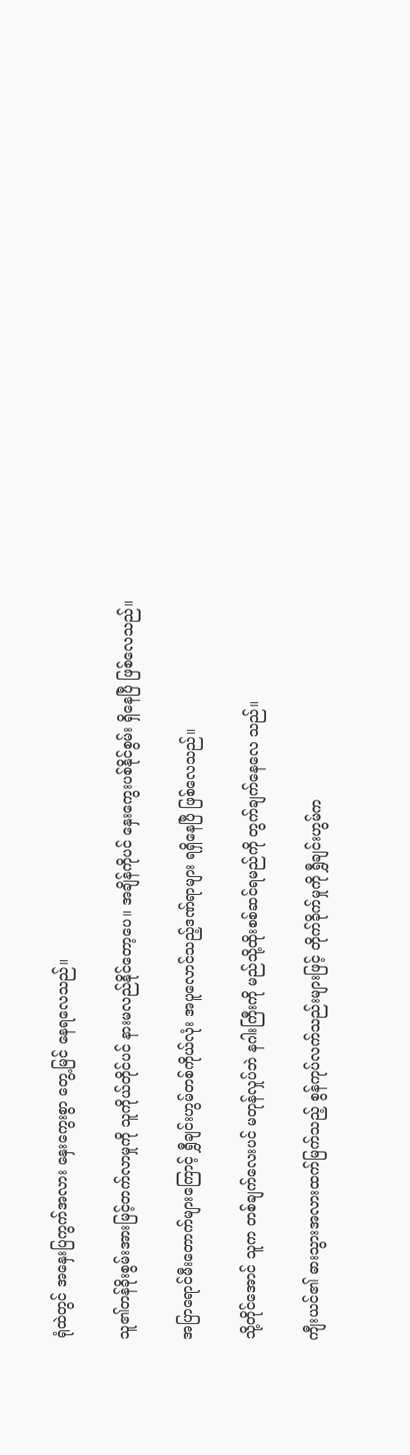ရုံထဲတွင် အနှေးပြကွက်အလား နှေးကွေးစွာ တွေ့မြင် နေရလေသည်။

သူ၏တန်ခိုးစွမ်းအားမြင့်တက်လာမှုကို သူကိုယ်တိုင်ပင် နားမလည်နိုင်တော့ပေ။ အချိန်ကိုပင် နှေးကွေးပစ်နိုင်စွမ်း ရှိနေပြီ ဖြစ်လေသည်။

အပြာရောင်မီးတောက်များကြောင့် ရွှီချင်းဟွမ်တစ်ကိုယ်လုံး အပူလောင်သည့်ဒဏ်ရာများ ရရှိနေပြီ ဖြစ်လေသည်။

သို့တိုင်အောင် သူက တစ်ချက်လေးပင် မတုန်လှုပ်ဘဲ နဂါးကြီးကို မည်သို့ထိုးစစ်ဆင်ရမည်ကို တွက်ချက်နေလေ သည်။

ကျီးယင်၏ ဓားသွားအလားထက်မြက်သည့် စွန်ကုပ်လက်သည်းများဖြင့် တိုက်ခိုက်မှုကို ရွှီချင်းဟွမ်က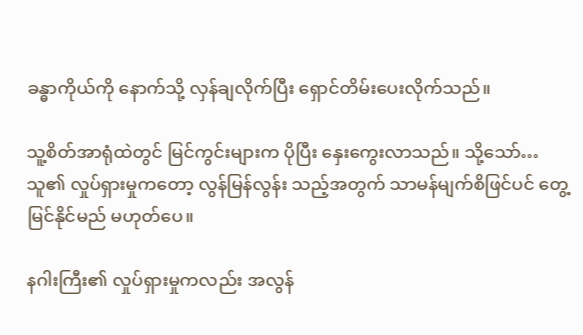ခန္ဓာကိုယ်ကို နောက်သို့ လှန်ချလိုက်ပြီး ရှောင်တိမ်းပေးလိုက်သည်။

သူ့စိတ်အာရုံထဲတွင် မြင်ကွင်းများက ပိုပြီး နှေးကွေးလာသည်။ သို့သော်… သူ၏ လှုပ်ရှားမှုကတော့ လွန်မြန်လွန်း သည့်အတွက် သာမန်မျက်စိဖြင်ပင် တွေ့မြင်နိုင်မည် မဟုတ်ပေ။

နဂါးကြီး၏ လှုပ်ရှားမှုကလည်း အလွန်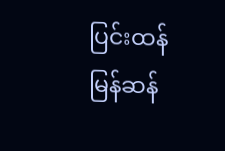ပြင်းထန်မြန်ဆန်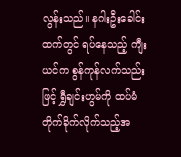လွန်းသည်။ နဂါးဦးခေါင်းထက်တွင် ရပ်နေသည့် ကျီးယင်က စွန်ကုန်လက်သည်းဖြင့် ရွှီချင်းဟွမ်ကို ထပ်မံတိုက်ခိုက်လိုက်သည့်အ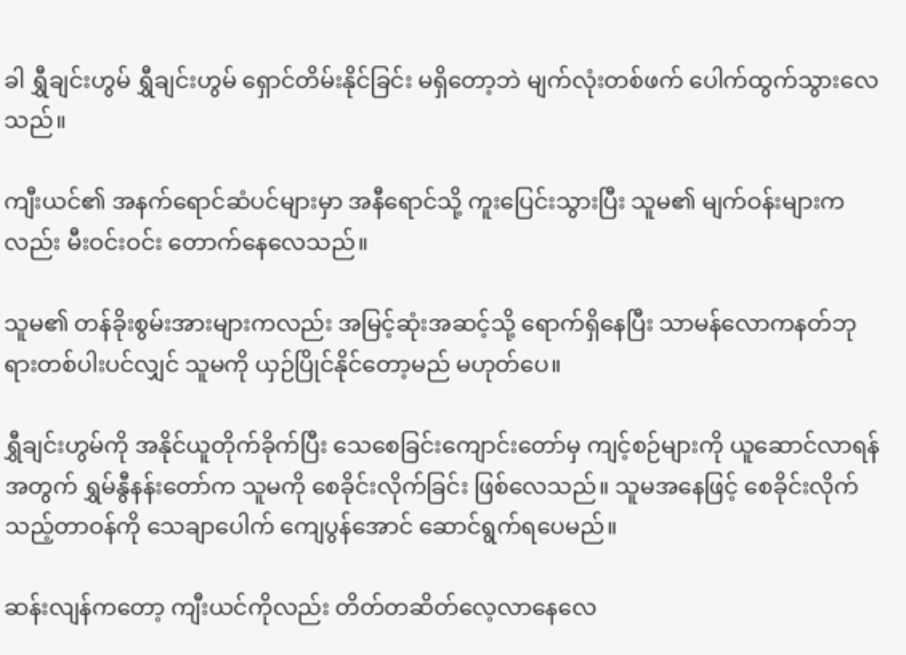ခါ ရွှီချင်းဟွမ် ရွှီချင်းဟွမ် ရှောင်တိမ်းနိုင်ခြင်း မရှိတော့ဘဲ မျက်လုံးတစ်ဖက် ပေါက်ထွက်သွားလေသည်။

ကျီးယင်၏ အနက်ရောင်ဆံပင်များမှာ အနီရောင်သို့ ကူးပြေင်းသွားပြီး သူမ၏ မျက်ဝန်းများကလည်း မီးဝင်းဝင်း တောက်နေလေသည်။

သူမ၏ တန်ခိုးစွမ်းအားများကလည်း အမြင့်ဆုံးအဆင့်သို့ ရောက်ရှိနေပြီး သာမန်လောကနတ်ဘုရားတစ်ပါးပင်လျှင် သူမကို ယှဉ်ပြိုင်နိုင်တော့မည် မဟုတ်ပေ။

ရွှီချင်းဟွမ်ကို အနိုင်ယူတိုက်ခိုက်ပြီး သေစေခြင်းကျောင်းတော်မှ ကျင့်စဉ်များကို ယူဆောင်လာရန်အတွက် ရွှမ်နွီနန်းတော်က သူမကို စေခိုင်းလိုက်ခြင်း ဖြစ်လေသည်။ သူမအနေဖြင့် စေခိုင်းလိုက်သည့်တာဝန်ကို သေချာပေါက် ကျေပွန်အောင် ဆောင်ရွက်ရပေမည်။

ဆန်းလျန်ကတော့ ကျီးယင်ကိုလည်း တိတ်တဆိတ်လေ့လာနေလေ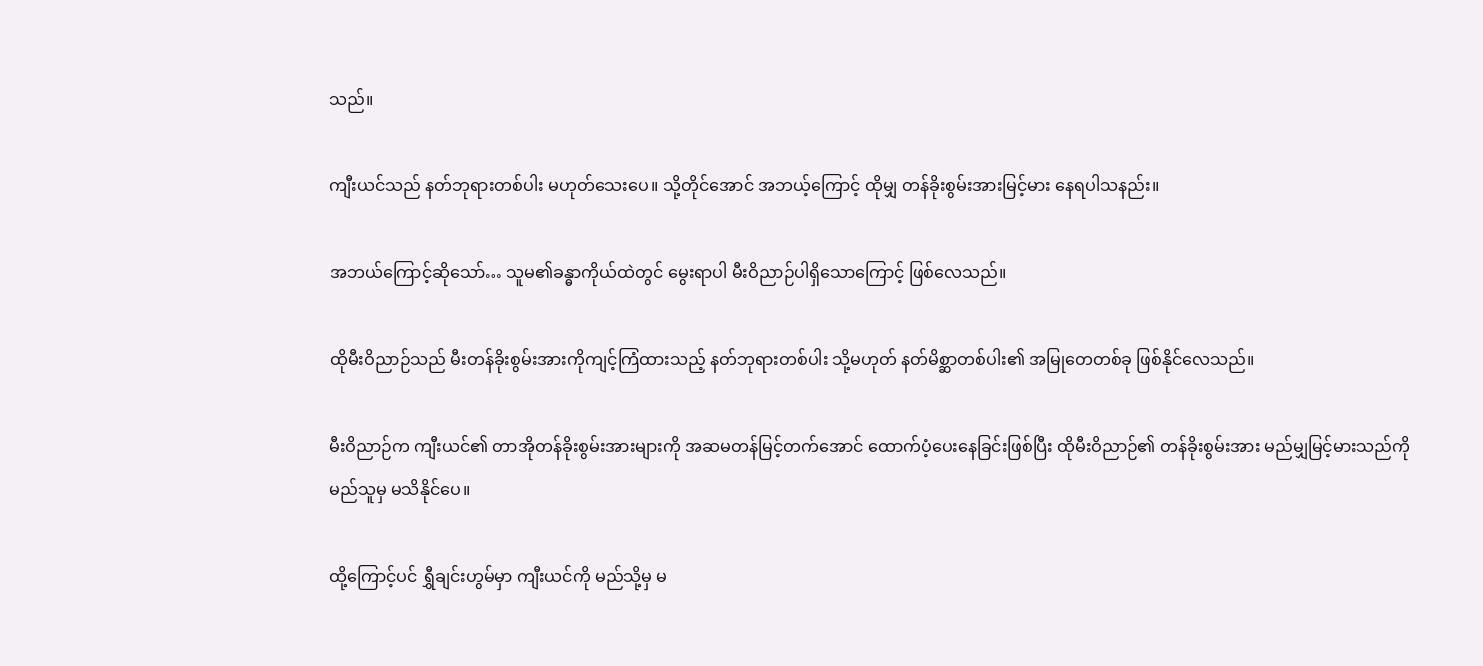သည်။

ကျီးယင်သည် နတ်ဘုရားတစ်ပါး မဟုတ်သေးပေ။ သို့တိုင်အောင် အဘယ့်ကြောင့် ထိုမျှ တန်ခိုးစွမ်းအားမြင့်မား နေရပါသနည်း။

အဘယ်ကြောင့်ဆိုသော်… သူမ၏ခန္ဓာကိုယ်ထဲတွင် မွေးရာပါ မီးဝိညာဉ်ပါရှိသောကြောင့် ဖြစ်လေသည်။

ထိုမီးဝိညာဉ်သည် မီးတန်ခိုးစွမ်းအားကိုကျင့်ကြံထားသည့် နတ်ဘုရားတစ်ပါး သို့မဟုတ် နတ်မိစ္ဆာတစ်ပါး၏ အမြုတေတစ်ခု ဖြစ်နိုင်လေသည်။

မီးဝိညာဉ်က ကျီးယင်၏ တာအိုတန်ခိုးစွမ်းအားများကို အဆမတန်မြင့်တက်အောင် ထောက်ပံ့ပေးနေခြင်းဖြစ်ပြီး ထိုမီးဝိညာဉ်၏ တန်ခိုးစွမ်းအား မည်မျှမြင့်မားသည်ကို မည်သူမှ မသိနိုင်ပေ။

ထို့ကြောင့်ပင် ရွှီချင်းဟွမ်မှာ ကျီးယင်ကို မည်သို့မှ မ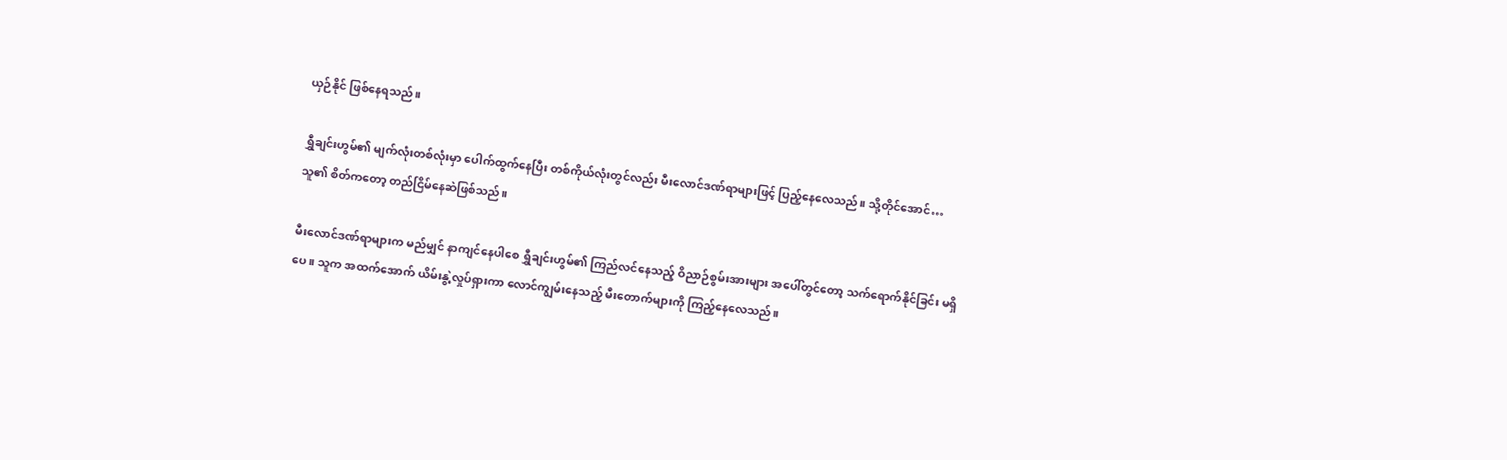ယှဉ်နိုင် ဖြစ်နေရသည်။

ရွှီချင်းဟွမ်၏ မျက်လုံးတစ်လုံးမှာ ပေါက်ထွက်နေပြီး တစ်ကိုယ်လုံးတွင်လည်း မီးလောင်ဒဏ်ရာများဖြင့် ပြည့်နေလေသည်။ သို့တိုင်အောင်… သူ၏ စိတ်ကတော့ တည်ငြိမ်နေဆဲဖြစ်သည်။

မီးလောင်ဒဏ်ရာများက မည်မျှင် နာကျင်နေပါစေ ရွှီချင်းဟွမ်၏ ကြည်လင်နေသည့် ဝိညာဉ်စွမ်းအားများ အပေါ်တွင်တော့ သက်ရောက်နိုင်ခြင်း မရှိပေ။ သူက အထက်အောက် ယိမ်းနွဲ့လှုပ်ရှားကာ လောင်ကျွမ်းနေသည့် မီးတောက်များကို ကြည့်နေလေသည်။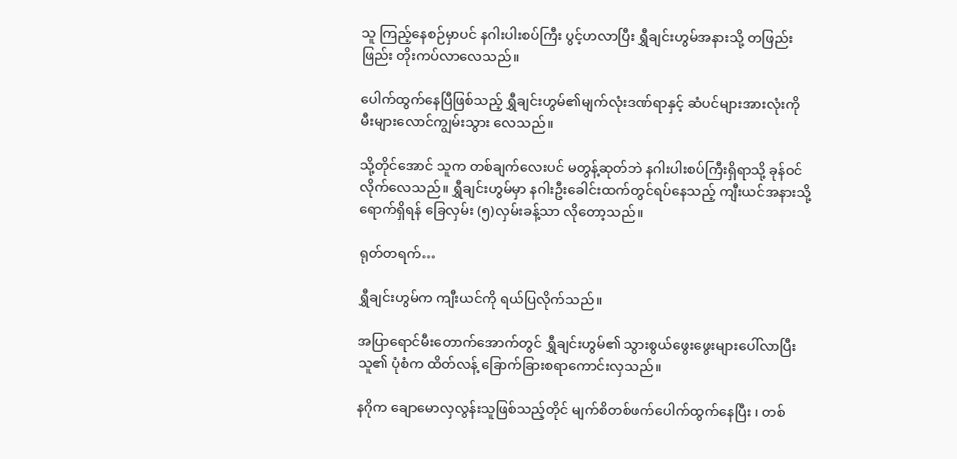သူ ကြည့်နေစဉ်မှာပင် နဂါးပါးစပ်ကြီး ပွင့်ဟလာပြီး ရွှီချင်းဟွမ်အနားသို့ တဖြည်းဖြည်း တိုးကပ်လာလေသည်။

ပေါက်ထွက်နေပြီဖြစ်သည့် ရွှီချင်းဟွမ်၏မျက်လုံးဒဏ်ရာနှင့် ဆံပင်များအားလုံးကို မီးများလောင်ကျွမ်းသွား လေသည်။

သို့တိုင်အောင် သူက တစ်ချက်လေးပင် မတွန့်ဆုတ်ဘဲ နဂါးပါးစပ်ကြီးရှိရာသို့ ခုန်ဝင်လိုက်လေသည်။ ရွှီချင်းဟွမ်မှာ နဂါးဦးခေါင်းထက်တွင်ရပ်နေသည့် ကျီးယင်အနားသို့ ရောက်ရှိရန် ခြေလှမ်း (၅)လှမ်းခန့်သာ လိုတော့သည်။

ရုတ်တရက်…

ရွှီချင်းဟွမ်က ကျီးယင်ကို ရယ်ပြလိုက်သည်။

အပြာရောင်မီးတောက်အောက်တွင် ရွှီချင်းဟွမ်၏ သွားစွယ်ဖွေးဖွေးများပေါ်လာပြီး သူ၏ ပုံစံက ထိတ်လန့် ခြောက်ခြားစရာကောင်းလှသည်။

နဂိုက ချောမောလှလွန်းသူဖြစ်သည့်တိုင် မျက်စိတစ်ဖက်ပေါက်ထွက်နေပြီး ၊ တစ်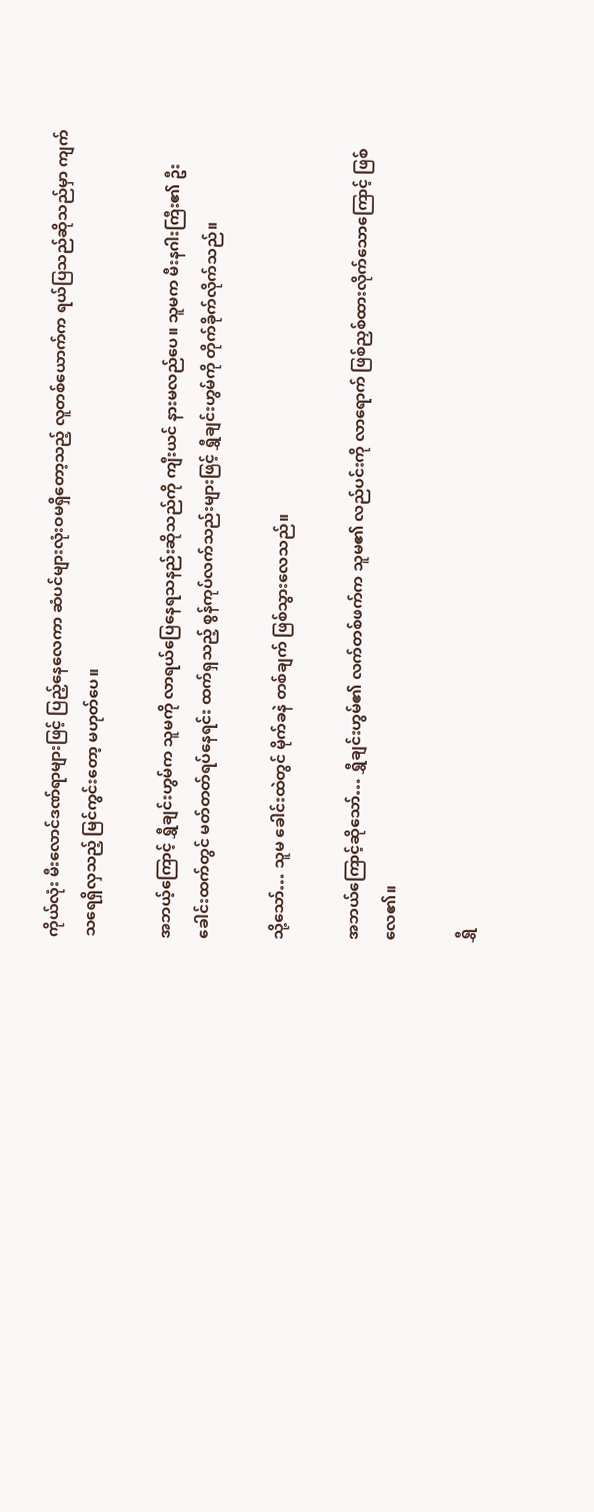ကိုယ်လုံး မီးလောင်ဒဏ်ရာများဖြင့် ပြည့်နေလေကာ ဆံပင်များလုံးဝမရှိတော့သည့် လူတစ်ယောက်က ရယ်ပြသည်ဆိုသည်မှာ ကျက်သရေရှိလှသည့် မြင်ကွင်းတော့ မဟုတ်ပေ။

အဘယ့်ကြောင့် ရွှီချင်းဟွမ်က သူမကို လာရယ်ပြေနေရသနည်းဆိုသည်ကို ကျီးယင် နားမလည်ပေ။ သူမက မီးနဂါးကြီး၏ ဦးခေါင်းထက်တွင် မတ်တတ်ရပ်နေရင်း ထက်ရှသည့် စွန်ကုပ်လက်သည်းများဖြင့် ရွှီချင်းဟွမ်ကို တိုက်ခိုက်လိုက်သည်။

သို့သော်… သူမ ခေါင်းထဲတွင် မိုက်ခနဲ တစ်ချက် ဖြစ်သွားလေသည်။

အဘယ်ကြောင့်ဆိုသော်… ရွှီချင်းဟွမ်၏ လက်တစ်ဖက်က သူမ၏ လည်ပင်းကို လာရောက် ဖြစ်ညှစ်ထားလိုက်သောကြောင့် ဖြစ်လေ၏။

ရွှီ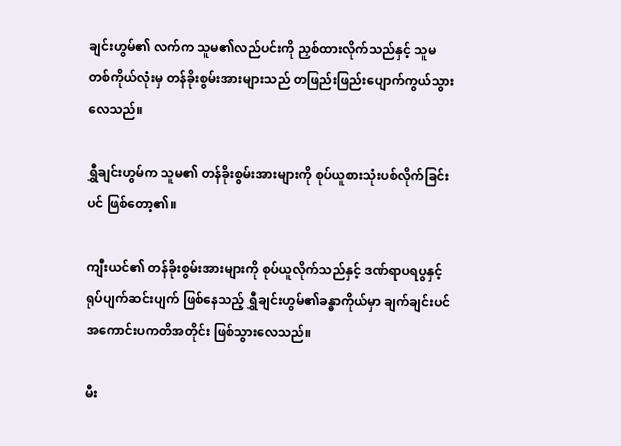ချင်းဟွမ်၏ လက်က သူမ၏လည်ပင်းကို ညှစ်ထားလိုက်သည်နှင့် သူမတစ်ကိုယ်လုံးမှ တန်ခိုးစွမ်းအားများသည် တဖြည်းဖြည်းပျောက်ကွယ်သွားလေသည်။

ရွှီချင်းဟွမ်က သူမ၏ တန်ခိုးစွမ်းအားများကို စုပ်ယူစားသုံးပစ်လိုက်ခြင်းပင် ဖြစ်တော့၏။

ကျီးယင်၏ တန်ခိုးစွမ်းအားများကို စုပ်ယူလိုက်သည်နှင့် ဒဏ်ရာပရပွနှင့် ရုပ်ပျက်ဆင်းပျက် ဖြစ်နေသည့် ရွှီချင်းဟွမ်၏ခန္ဓာကိုယ်မှာ ချက်ချင်းပင် အကောင်းပကတိအတိုင်း ဖြစ်သွားလေသည်။

မီး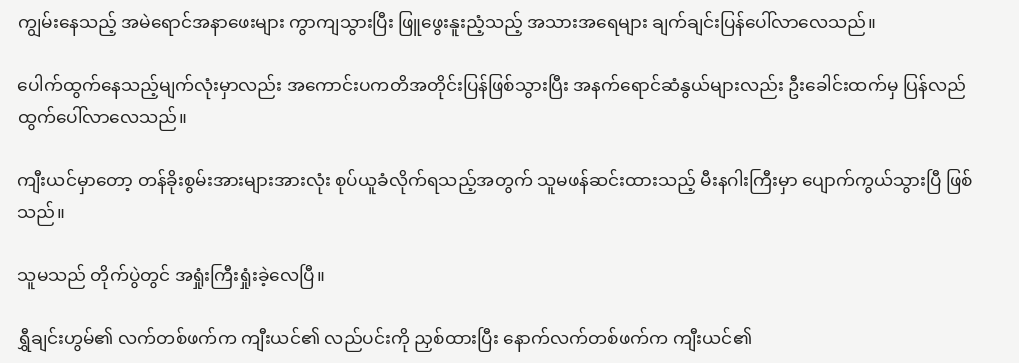ကျွမ်းနေသည့် အမဲရောင်အနာဖေးများ ကွာကျသွားပြီး ဖြူဖွေးနူးညံ့သည့် အသားအရေများ ချက်ချင်းပြန်ပေါ်လာလေသည်။

ပေါက်ထွက်နေသည့်မျက်လုံးမှာလည်း အကောင်းပကတိအတိုင်းပြန်ဖြစ်သွားပြီး အနက်ရောင်ဆံနွယ်များလည်း ဦးခေါင်းထက်မှ ပြန်လည် ထွက်ပေါ်လာလေသည်။

ကျီးယင်မှာတော့ တန်ခိုးစွမ်းအားများအားလုံး စုပ်ယူခံလိုက်ရသည့်အတွက် သူမဖန်ဆင်းထားသည့် မီးနဂါးကြီးမှာ ပျောက်ကွယ်သွားပြီ ဖြစ်သည်။

သူမသည် တိုက်ပွဲတွင် အရှုံးကြီးရှုံးခဲ့လေပြီ။

ရွှီချင်းဟွမ်၏ လက်တစ်ဖက်က ကျီးယင်၏ လည်ပင်းကို ညှစ်ထားပြီး နောက်လက်တစ်ဖက်က ကျီးယင်၏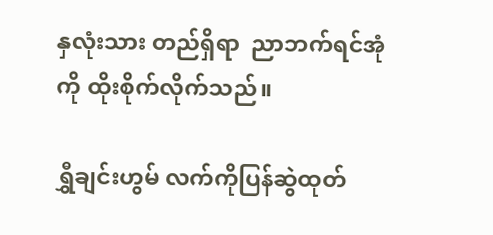နှလုံးသား တည်ရှိရာ  ညာဘက်ရင်အုံကို ထိုးစိုက်လိုက်သည်။

ရွှီချင်းဟွမ် လက်ကိုပြန်ဆွဲထုတ်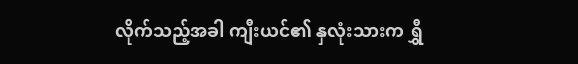လိုက်သည့်အခါ ကျီးယင်၏ နှလုံးသားက ရွှီ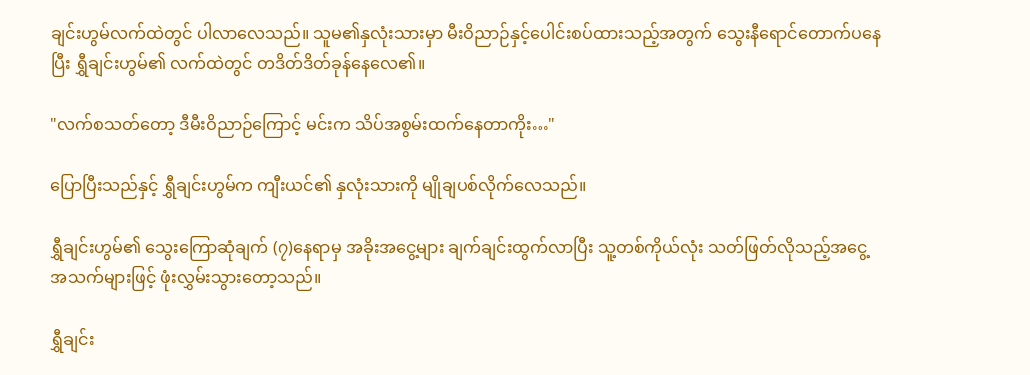ချင်းဟွမ်လက်ထဲတွင် ပါလာလေသည်။ သူမ၏နှလုံးသားမှာ မီးဝိညာဉ်နှင့်ပေါင်းစပ်ထားသည့်အတွက် သွေးနီရောင်တောက်ပနေပြီး ရွှီချင်းဟွမ်၏ လက်ထဲတွင် တဒိတ်ဒိတ်ခုန်နေလေ၏။

"လက်စသတ်တော့ ဒီမီးဝိညာဉ်ကြောင့် မင်းက သိပ်အစွမ်းထက်နေတာကိုး…"

ပြောပြီးသည်နှင့် ရွှီချင်းဟွမ်က ကျီးယင်၏ နှလုံးသားကို မျိုချပစ်လိုက်လေသည်။

ရွှီချင်းဟွမ်၏ သွေးကြောဆုံချက် (၇)နေရာမှ အခိုးအငွေ့များ ချက်ချင်းထွက်လာပြီး သူ့တစ်ကိုယ်လုံး သတ်ဖြတ်လိုသည့်အငွေ့အသက်များဖြင့် ဖုံးလွှမ်းသွားတော့သည်။

ရွှီချင်း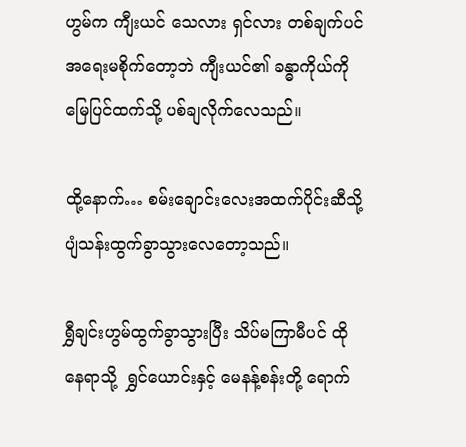ဟွမ်က ကျီးယင် သေလား ရှင်လား တစ်ချက်ပင် အရေးမစိုက်တော့ဘဲ ကျီးယင်၏ ခန္ဓာကိုယ်ကို မြေပြင်ထက်သို့ ပစ်ချလိုက်လေသည်။

ထို့နောက်… စမ်းချောင်းလေးအထက်ပိုင်းဆီသို့ ပျံသန်းထွက်ခွာသွားလေတော့သည်။

ရွှီချင်းဟွမ်ထွက်ခွာသွားပြီး သိပ်မကြာမီပင် ထိုနေရာသို့  ရွှင်ယောင်းနှင့် မေနန့်စန်းတို့ ရောက်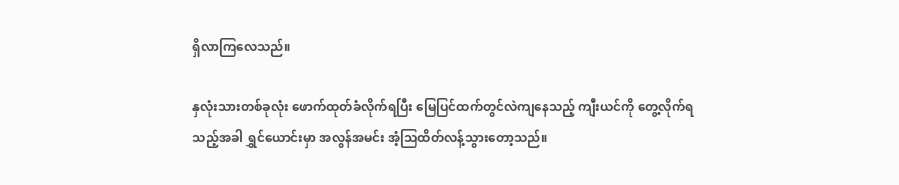ရှိလာကြလေသည်။

နှလုံးသားတစ်ခုလုံး ဖောက်ထုတ်ခံလိုက်ရပြီး မြေပြင်ထက်တွင်လဲကျနေသည့် ကျီးယင်ကို တွေ့လိုက်ရသည့်အခါ ရွှင်ယောင်းမှာ အလွန်အမင်း အံ့သြထိတ်လန့်သွားတော့သည်။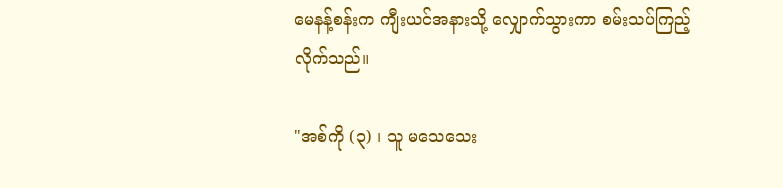မေနန့်စန်းက ကျီးယင်အနားသို့ လျှောက်သွားကာ စမ်းသပ်ကြည့်လိုက်သည်။

"အစ်ကို (၃) ၊ သူ မသေသေး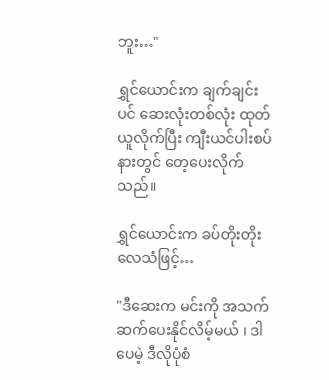ဘူး…"

ရွှင်ယောင်းက ချက်ချင်းပင် ဆေးလုံးတစ်လုံး ထုတ်ယူလိုက်ပြီး ကျီးယင်ပါးစပ်နားတွင် တေ့ပေးလိုက်သည်။

ရွှင်ယောင်းက ခပ်တိုးတိုးလေသံဖြင့်…

"ဒီဆေးက မင်းကို အသက်ဆက်ပေးနိုင်လိမ့်မယ် ၊ ဒါပေမဲ့ ဒီလိုပုံစံ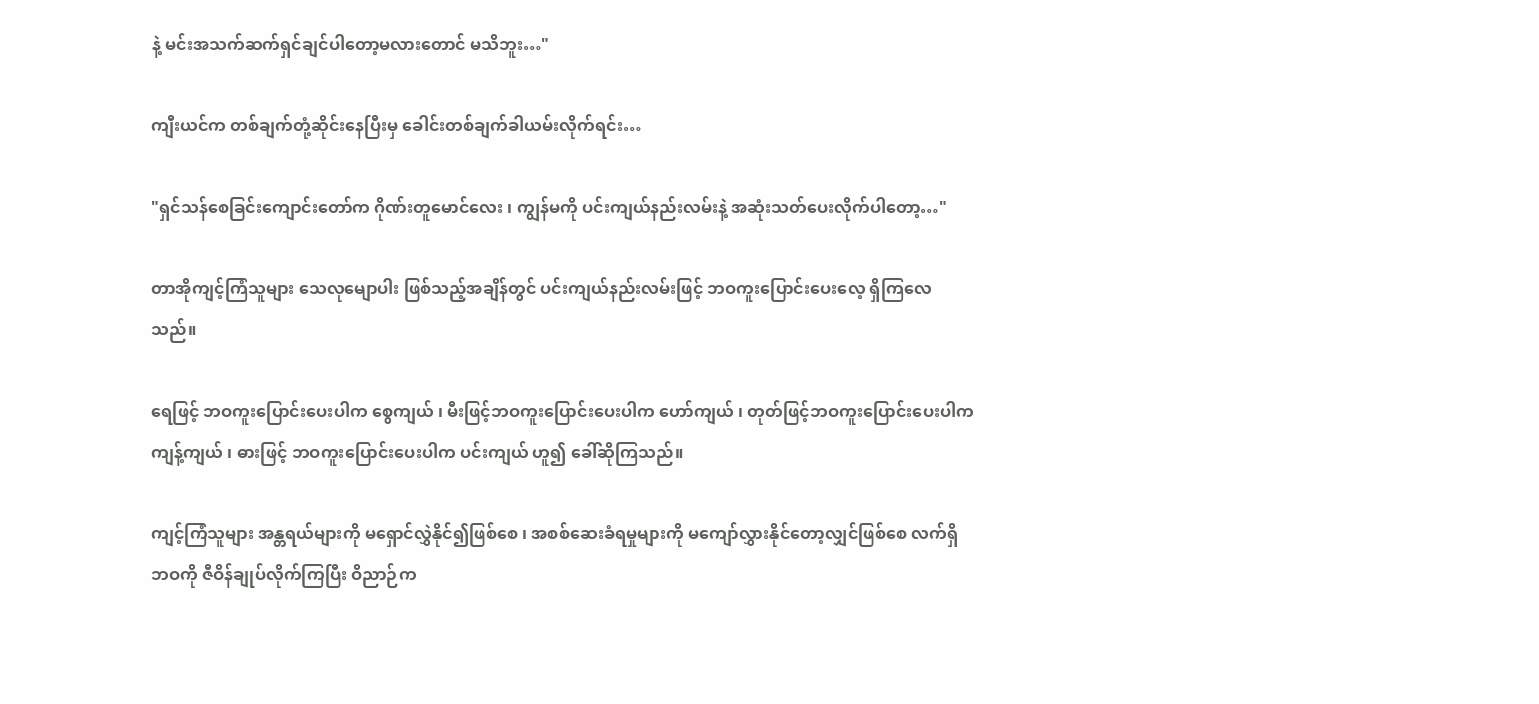နဲ့ မင်းအသက်ဆက်ရှင်ချင်ပါတော့မလားတောင် မသိဘူး…"

ကျီးယင်က တစ်ချက်တုံ့ဆိုင်းနေပြီးမှ ခေါင်းတစ်ချက်ခါယမ်းလိုက်ရင်း…

"ရှင်သန်စေခြင်းကျောင်းတော်က ဂိုဏ်းတူမောင်လေး ၊ ကျွန်မကို ပင်းကျယ်နည်းလမ်းနဲ့ အဆုံးသတ်ပေးလိုက်ပါတော့…"

တာအိုကျင့်ကြံသူများ သေလုမျောပါး ဖြစ်သည့်အချိန်တွင် ပင်းကျယ်နည်းလမ်းဖြင့် ဘဝကူးပြောင်းပေးလေ့ ရှိကြလေသည်။

ရေဖြင့် ဘဝကူးပြောင်းပေးပါက စွေကျယ် ၊ မီးဖြင့်ဘဝကူးပြောင်းပေးပါက ဟော်ကျယ် ၊ တုတ်ဖြင့်ဘဝကူးပြောင်းပေးပါက ကျန့်ကျယ် ၊ ဓားဖြင့် ဘဝကူးပြောင်းပေးပါက ပင်းကျယ် ဟူ၍ ခေါ်ဆိုကြသည်။

ကျင့်ကြံသူများ အန္တရယ်များကို မရှောင်လွှဲနိုင်၍ဖြစ်စေ ၊ အစစ်ဆေးခံရမှုများကို မကျော်လွှားနိုင်တော့လျှင်ဖြစ်စေ လက်ရှိဘဝကို ဇီဝိန်ချုပ်လိုက်ကြပြီး ဝိညာဉ်က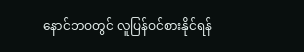နောင်ဘဝတွင် လူပြန်ဝင်စားနိုင်ရန်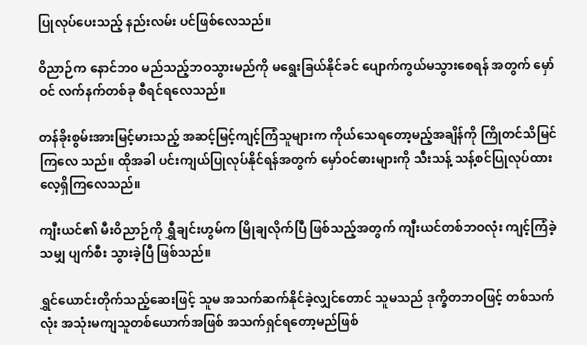ပြုလုပ်ပေးသည့် နည်းလမ်း ပင်ဖြစ်လေသည်။

ဝိညာဉ်က နောင်ဘ၀ မည်သည့်ဘဝသွားမည်ကို မရွေးခြယ်နိုင်ခင် ပျောက်ကွယ်မသွားစေရန် အတွက် မှော်ဝင် လက်နက်တစ်ခု စီရင်ရလေသည်။

တန်ခိုးစွမ်းအားမြင့်မားသည့် အဆင့်မြင့်ကျင့်ကြံသူများက ကိုယ်သေရတော့မည့်အချိန်ကို ကြိုတင်သိမြင်ကြလေ သည်။ ထိုအခါ ပင်းကျယ်ပြုလုပ်နိုင်ရန်အတွက် မှော်ဝင်ဓားများကို သီးသန့် သန့်စင်ပြုလုပ်ထားလေ့ရှိကြလေသည်။

ကျီးယင်၏ မီးဝိညာဉ်ကို ရွှီချင်းဟွမ်က မြိုချလိုက်ပြီ ဖြစ်သည့်အတွက် ကျီးယင်တစ်ဘဝလုံး ကျင့်ကြံခဲ့သမျှ ပျက်စီး သွားခဲ့ပြီ ဖြစ်သည်။

ရွှင်ယောင်းတိုက်သည့်ဆေးဖြင့် သူမ အသက်ဆက်နိုင်ခဲ့လျှင်တောင် သူမသည် ဒုက္ခိတဘဝဖြင့် တစ်သက်လုံး အသုံးမကျသူတစ်ယောက်အဖြစ် အသက်ရှင်ရတော့မည်ဖြစ်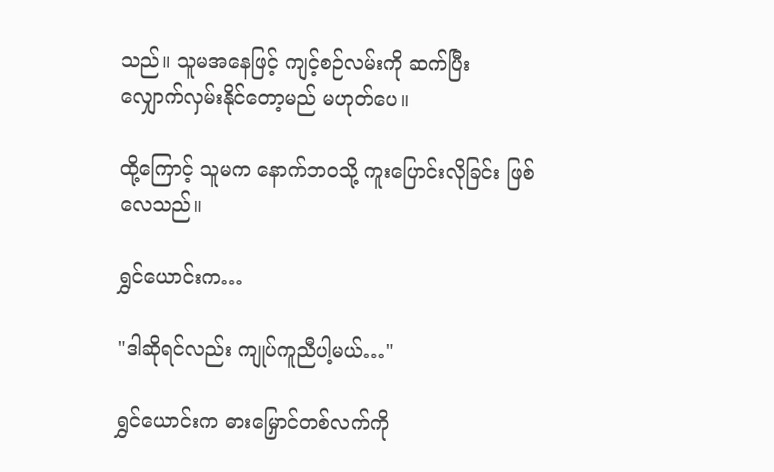သည်။ သူမအနေဖြင့် ကျင့်စဉ်လမ်းကို ဆက်ပြီး လျှောက်လှမ်းနိုင်တော့မည် မဟုတ်ပေ။

ထို့ကြောင့် သူမက နောက်ဘဝသို့ ကူးပြောင်းလိုခြင်း ဖြစ်လေသည်။

ရွှင်ယောင်းက…

"ဒါဆိုရင်လည်း ကျုပ်ကူညီပါ့မယ်…"

ရွှင်ယောင်းက ဓားမြှောင်တစ်လက်ကို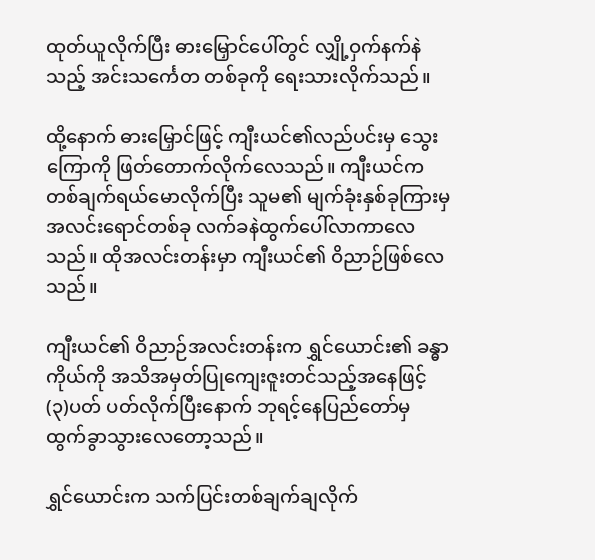ထုတ်ယူလိုက်ပြီး ဓားမြှောင်ပေါ်တွင် လျှို့ဝှက်နက်နဲသည့် အင်းသင်္ကေတ တစ်ခုကို ရေးသားလိုက်သည်။

ထို့နောက် ဓားမြှောင်ဖြင့် ကျီးယင်၏လည်ပင်းမှ သွေးကြောကို ဖြတ်တောက်လိုက်လေသည်။ ကျီးယင်က တစ်ချက်ရယ်မောလိုက်ပြီး သူမ၏ မျက်ခုံးနှစ်ခုကြားမှ အလင်းရောင်တစ်ခု လက်ခနဲထွက်ပေါ်လာကာလေသည်။ ထိုအလင်းတန်းမှာ ကျီးယင်၏ ဝိညာဉ်ဖြစ်လေသည်။

ကျီးယင်၏ ဝိညာဉ်အလင်းတန်းက ရွှင်ယောင်း၏ ခန္ဓာကိုယ်ကို အသိအမှတ်ပြုကျေးဇူးတင်သည့်အနေဖြင့် (၃)ပတ် ပတ်လိုက်ပြီးနောက် ဘုရင့်နေပြည်တော်မှ ထွက်ခွာသွားလေတော့သည်။

ရွှင်ယောင်းက သက်ပြင်းတစ်ချက်ချလိုက်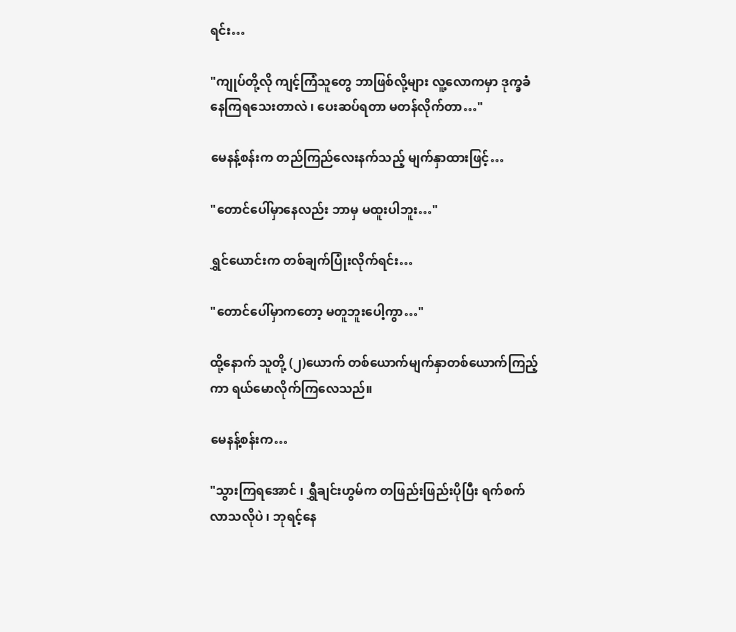ရင်း…

"ကျုပ်တို့လို ကျင့်ကြံသူတွေ ဘာဖြစ်လို့များ လူ့လောကမှာ ဒုက္ခခံနေကြရသေးတာလဲ ၊ ပေးဆပ်ရတာ မတန်လိုက်တာ…"

မေနန့်စန်းက တည်ကြည်လေးနက်သည့် မျက်နှာထားဖြင့်…

"တောင်ပေါ်မှာနေလည်း ဘာမှ မထူးပါဘူး…"

ရွှင်ယောင်းက တစ်ချက်ပြုံးလိုက်ရင်း…

"တောင်ပေါ်မှာကတော့ မတူဘူးပေါ့ကွာ…"

ထို့နောက် သူတို့ (၂)ယောက် တစ်ယောက်မျက်နှာတစ်ယောက်ကြည့်ကာ ရယ်မောလိုက်ကြလေသည်။

မေနန့်စန်းက…

"သွားကြရအောင် ၊ ရွှီချင်းဟွမ်က တဖြည်းဖြည်းပိုပြီး ရက်စက်လာသလိုပဲ ၊ ဘုရင့်နေ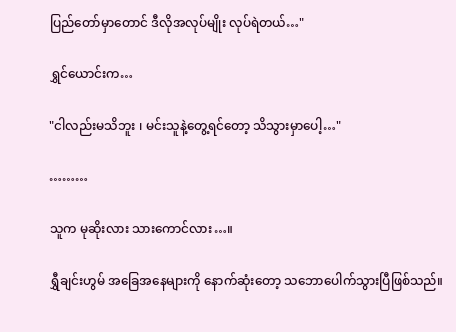ပြည်တော်မှာတောင် ဒီလိုအလုပ်မျိုး လုပ်ရဲတယ်…"

ရွှင်ယောင်းက…

"ငါလည်းမသိဘူး ၊ မင်းသူနဲ့တွေ့ရင်တော့ သိသွားမှာပေါ့…"

………

သူက မုဆိုးလား သားကောင်လား…။

ရွှီချင်းဟွမ် အခြေအနေများကို နောက်ဆုံးတော့ သဘောပေါက်သွားပြီဖြစ်သည်။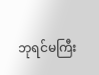ဘုရင်မကြီး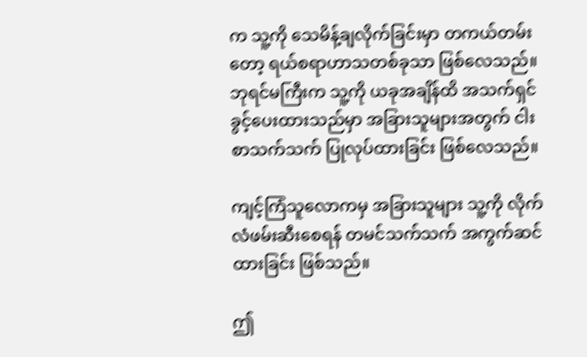က သူ့ကို သေမိန့်ချလိုက်ခြင်းမှာ တကယ်တမ်းတော့ ရယ်စရာဟာသတစ်ခုသာ ဖြစ်လေသည်။ ဘုရင်မကြီးက သူ့ကို ယခုအချိန်ထိ အသက်ရှင်ခွင့်ပေးထားသည်မှာ အခြားသူများအတွက် ငါးစာသက်သက် ပြုလုပ်ထားခြင်း ဖြစ်လေသည်။

ကျင့်ကြံသူလောကမှ အခြားသူများ သူ့ကို လိုက်လံဖမ်းဆီးစေရန် တမင်သက်သက် အကွက်ဆင်ထားခြင်း ဖြစ်သည်။

ဤ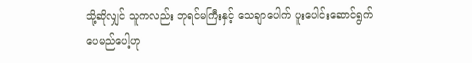သို့ဆိုလျှင် သူကလည်း ဘုရင်မကြီးနှင့် သေချာပေါက် ပူးပေါင်းဆောင်ရွက်ပေမည်ပေါ့ဟု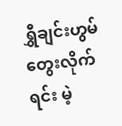ရွှီချင်းဟွမ် တွေးလိုက်ရင်း မဲ့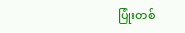ပြုံးတစ်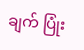ချက် ပြုံး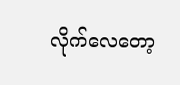လိုက်လေတော့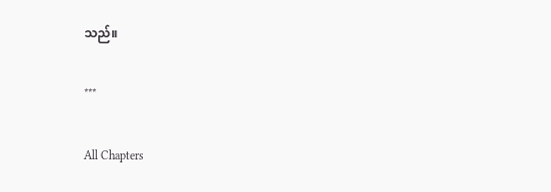သည်။

***

All Chapters